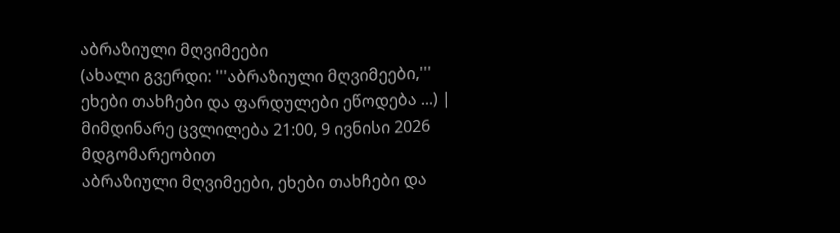აბრაზიული მღვიმეები
(ახალი გვერდი: '''აბრაზიული მღვიმეები,''' ეხები თახჩები და ფარდულები ეწოდება ...) |
მიმდინარე ცვლილება 21:00, 9 ივნისი 2026 მდგომარეობით
აბრაზიული მღვიმეები, ეხები თახჩები და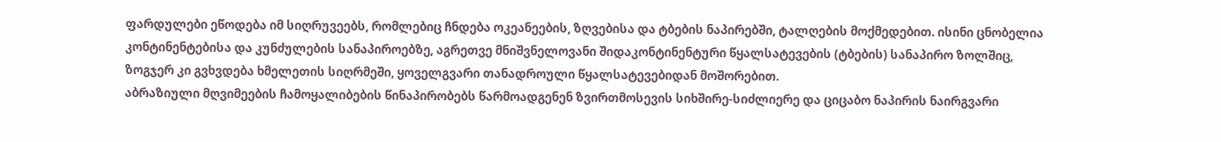ფარდულები ეწოდება იმ სიღრუვეებს, რომლებიც ჩნდება ოკეანეების, ზღვებისა და ტბების ნაპირებში, ტალღების მოქმედებით. ისინი ცნობელია კონტინენტებისა და კუნძულების სანაპიროებზე, აგრეთვე მნიშვნელოვანი შიდაკონტინენტური წყალსატევების (ტბების) სანაპირო ზოლშიც, ზოგჯერ კი გვხვდება ხმელეთის სიღრმეში, ყოველგვარი თანადროული წყალსატევებიდან მოშორებით.
აბრაზიული მღვიმეების ჩამოყალიბების წინაპირობებს წარმოადგენენ ზვირთმოსევის სიხშირე-სიძლიერე და ციცაბო ნაპირის ნაირგვარი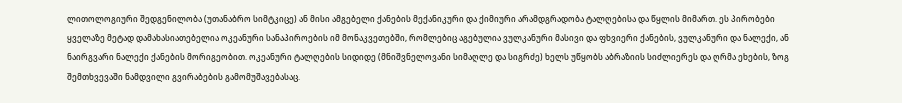ლითოლოგიური შედგენილობა (უთანაბრო სიმტკიცე) ან მისი ამგებელი ქანების მექანიკური და ქიმიური არამდგრადობა ტალღებისა და წყლის მიმართ. ეს პირობები ყველაზე მეტად დამახასიათებელია ოკეანური სანაპიროების იმ მონაკვეთებში, რომლებიც აგებულია ვულკანური მასივი და ფხვიერი ქანების, ვულკანური და ნალექი, ან ნაირგვარი ნალექი ქანების მორიგეობით. ოკეანური ტალღების სიდიდე (მნიშვნელოვანი სიმაღლე და სიგრძე) ხელს უწყობს აბრაზიის სიძლიერეს და ღრმა ეხების, ზოგ შემთხვევაში ნამდვილი გვირაბების გამომუშავებასაც.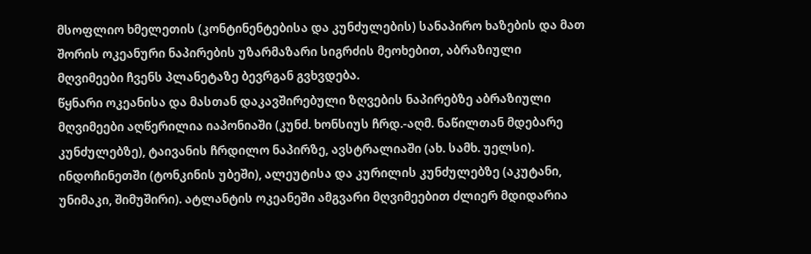მსოფლიო ხმელეთის (კონტინენტებისა და კუნძულების) სანაპირო ხაზების და მათ შორის ოკეანური ნაპირების უზარმაზარი სიგრძის მეოხებით, აბრაზიული მღვიმეები ჩვენს პლანეტაზე ბევრგან გვხვდება.
წყნარი ოკეანისა და მასთან დაკავშირებული ზღვების ნაპირებზე აბრაზიული მღვიმეები აღწერილია იაპონიაში (კუნძ. ხონსიუს ჩრდ.-აღმ. ნაწილთან მდებარე კუნძულებზე), ტაივანის ჩრდილო ნაპირზე, ავსტრალიაში (ახ. სამხ. უელსი). ინდოჩინეთში (ტონკინის უბეში), ალეუტისა და კურილის კუნძულებზე (აკუტანი, უნიმაკი, შიმუშირი). ატლანტის ოკეანეში ამგვარი მღვიმეებით ძლიერ მდიდარია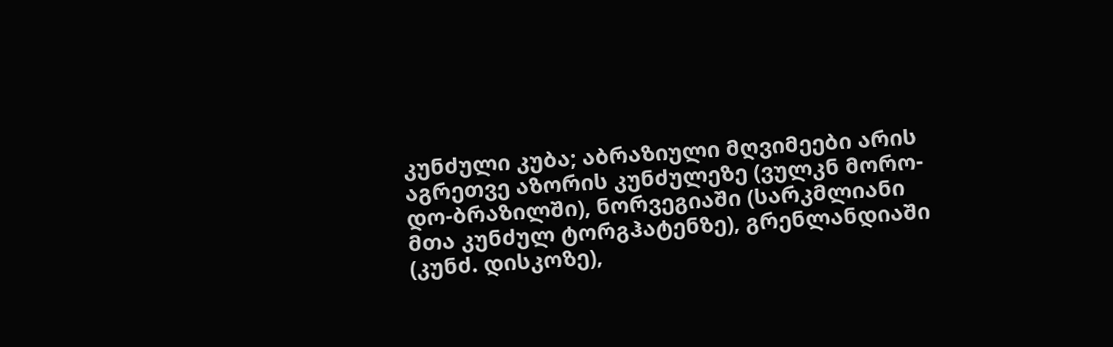კუნძული კუბა; აბრაზიული მღვიმეები არის აგრეთვე აზორის კუნძულეზე (ვულკნ მორო-დო-ბრაზილში), ნორვეგიაში (სარკმლიანი მთა კუნძულ ტორგჰატენზე), გრენლანდიაში (კუნძ. დისკოზე),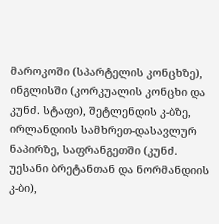მაროკოში (სპარტელის კონცხზე), ინგლისში (კორკუალის კონცხი და კუნძ. სტაფი), შეტლენდის კ-ბზე, ირლანდიის სამხრეთ-დასავლურ ნაპირზე, საფრანგეთში (კუნძ. უესანი ბრეტანთან და ნორმანდიის კ-ბი),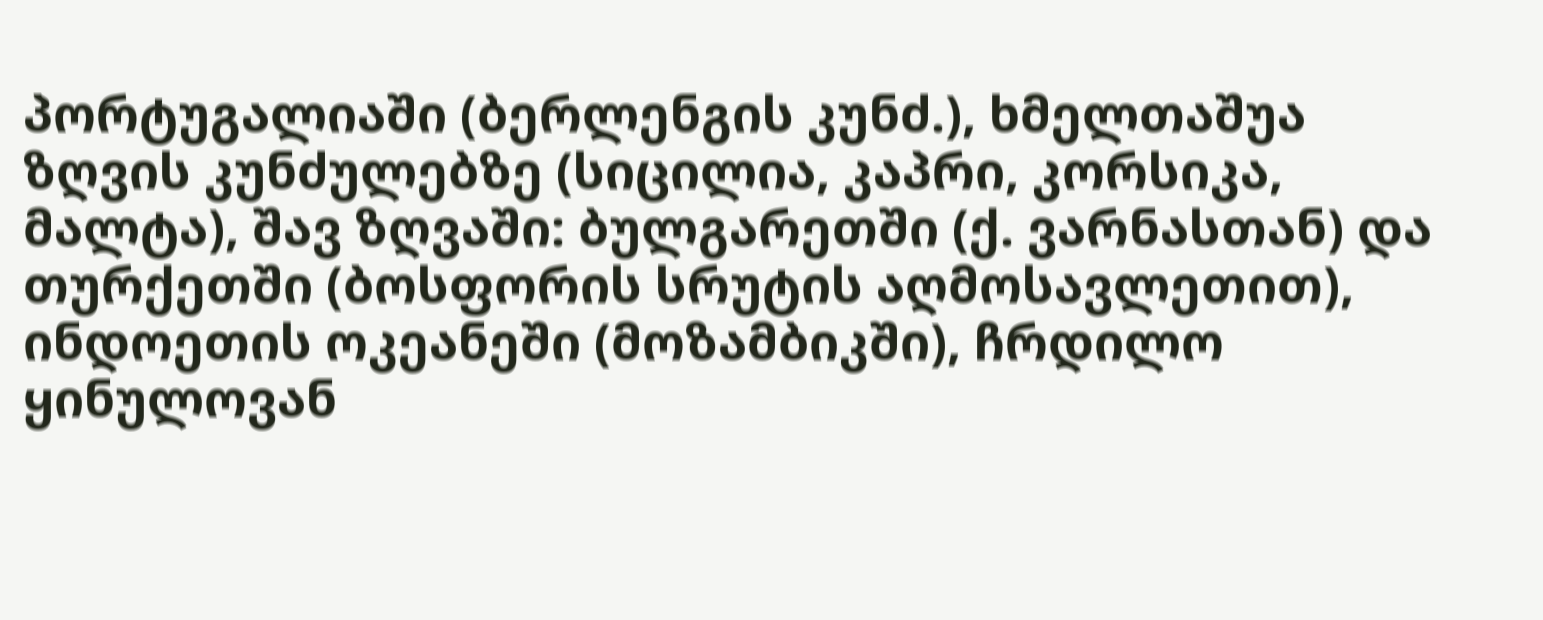პორტუგალიაში (ბერლენგის კუნძ.), ხმელთაშუა ზღვის კუნძულებზე (სიცილია, კაპრი, კორსიკა, მალტა), შავ ზღვაში: ბულგარეთში (ქ. ვარნასთან) და თურქეთში (ბოსფორის სრუტის აღმოსავლეთით), ინდოეთის ოკეანეში (მოზამბიკში), ჩრდილო ყინულოვან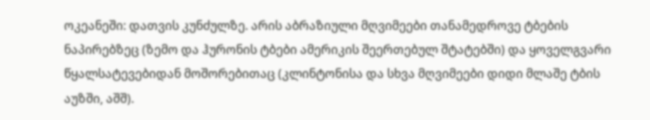ოკეანეში: დათვის კუნძულზე. არის აბრაზიული მღვიმეები თანამედროვე ტბების ნაპირებზეც (ზემო და ჰურონის ტბები ამერიკის შეერთებულ შტატებში) და ყოველგვარი წყალსატევებიდან მოშორებითაც (კლინტონისა და სხვა მღვიმეები დიდი მლაშე ტბის აუზში, აშშ).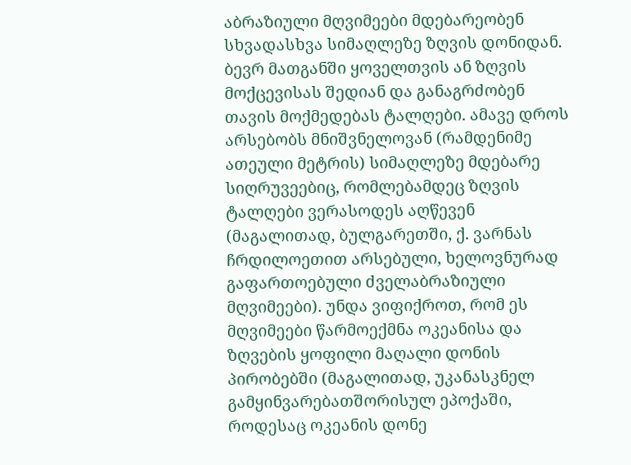აბრაზიული მღვიმეები მდებარეობენ სხვადასხვა სიმაღლეზე ზღვის დონიდან. ბევრ მათგანში ყოველთვის ან ზღვის მოქცევისას შედიან და განაგრძობენ თავის მოქმედებას ტალღები. ამავე დროს არსებობს მნიშვნელოვან (რამდენიმე ათეული მეტრის) სიმაღლეზე მდებარე სიღრუვეებიც, რომლებამდეც ზღვის ტალღები ვერასოდეს აღწევენ (მაგალითად, ბულგარეთში, ქ. ვარნას ჩრდილოეთით არსებული, ხელოვნურად გაფართოებული ძველაბრაზიული მღვიმეები). უნდა ვიფიქროთ, რომ ეს მღვიმეები წარმოექმნა ოკეანისა და ზღვების ყოფილი მაღალი დონის პირობებში (მაგალითად, უკანასკნელ გამყინვარებათშორისულ ეპოქაში, როდესაც ოკეანის დონე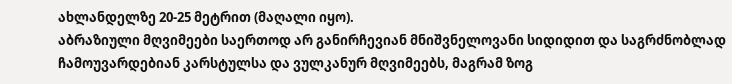ახლანდელზე 20-25 მეტრით (მაღალი იყო).
აბრაზიული მღვიმეები საერთოდ არ განირჩევიან მნიშვნელოვანი სიდიდით და საგრძნობლად ჩამოუვარდებიან კარსტულსა და ვულკანურ მღვიმეებს, მაგრამ ზოგ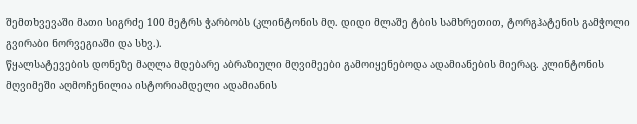შემთხვევაში მათი სიგრძე 100 მეტრს ჭარბობს (კლინტონის მღ. დიდი მლაშე ტბის სამხრეთით, ტორგჰატენის გამჭოლი გვირაბი ნორვეგიაში და სხვ.).
წყალსატევების დონეზე მაღლა მდებარე აბრაზიული მღვიმეები გამოიყენებოდა ადამიანების მიერაც. კლინტონის მღვიმეში აღმოჩენილია ისტორიამდელი ადამიანის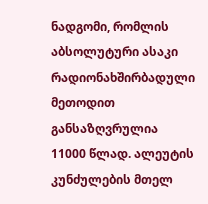ნადგომი, რომლის აბსოლუტური ასაკი რადიონახშირბადული მეთოდით განსაზღვრულია 11000 წლად. ალეუტის კუნძულების მთელ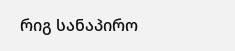რიგ სანაპირო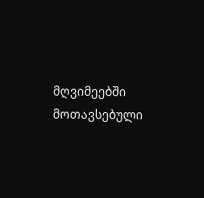მღვიმეებში მოთავსებული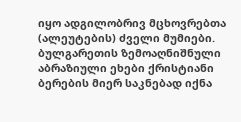იყო ადგილობრივ მცხოვრებთა (ალეუტების) ძველი მუმიები. ბულგარეთის ზემოაღნიშნული აბრაზიული ეხები ქრისტიანი ბერების მიერ საკნებად იქნა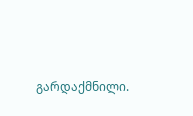გარდაქმნილი.